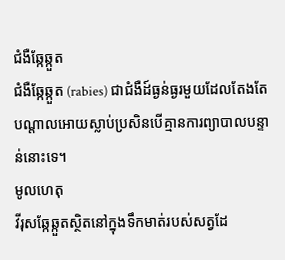ជំងឺឆ្កែឆ្កួត
ជំងឺឆ្កែឆ្កួត (rabies) ជាជំងឺដ៍ធ្ងន់ធ្ងរមួយដែលតែងតែបណ្តាលអោយស្លាប់ប្រសិនបើគ្មានការព្យាបាលបន្ទាន់នោះទេ។
មូលហេតុ
វីរុសឆ្កែឆ្កួតស្ថិតនៅក្នុងទឹកមាត់របស់សត្វដែ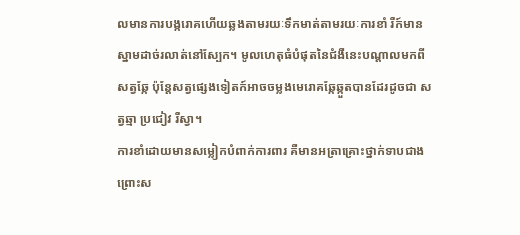លមានការបង្ករោគហើយឆ្លងតាមរយៈទឹកមាត់តាមរយៈការខាំ រឺក៍មានស្នាមដាច់រលាត់នៅស្បែក។ មូលហេតុធំបំផុតនៃជំងឺនេះបណ្តាលមកពីសត្វឆ្កែ ប៉ុន្តែសត្វផ្សេងទៀតក៍អាចចម្លងមេរោគឆ្កែឆ្កួតបានដែរដូចជា សត្វឆ្មា ប្រជៀវ រឺស្វា។
ការខាំដោយមានសម្លៀកបំពាក់ការពារ គឺមានអត្រាគ្រោះថ្នាក់ទាបជាងព្រោះស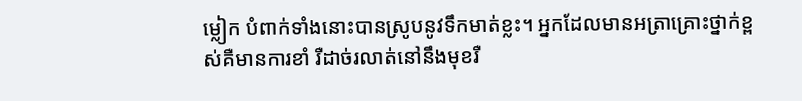ម្លៀក បំពាក់ទាំងនោះបានស្រូបនូវទឹកមាត់ខ្លះ។ អ្នកដែលមានអត្រាគ្រោះថ្នាក់ខ្ពស់គឺមានការខាំ រឺដាច់រលាត់នៅនឹងមុខរឺ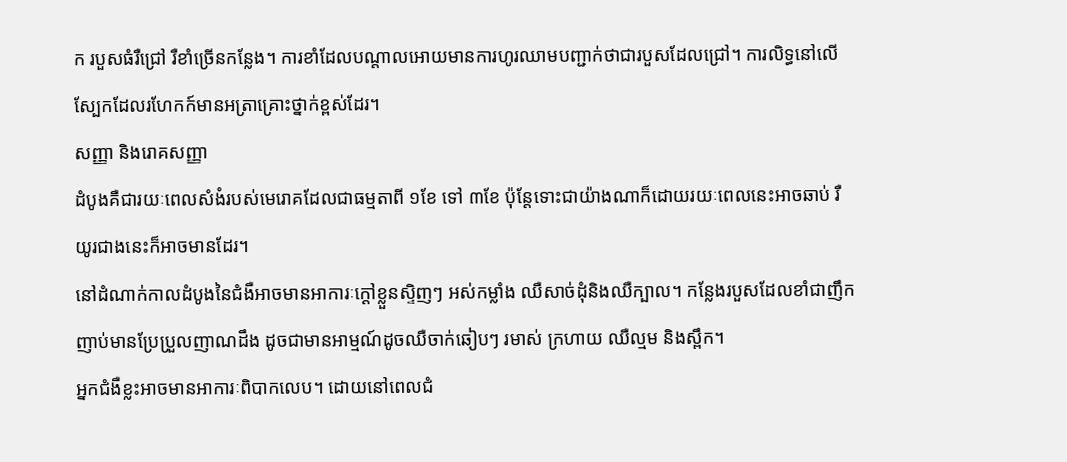ក របួសធំរឺជ្រៅ រឺខាំច្រើនកន្លែង។ ការខាំដែលបណ្តាលអោយមានការហូរឈាមបញ្ជាក់ថាជារបួសដែលជ្រៅ។ ការលិទ្ធនៅលើស្បែកដែលរហែកក៍មានអត្រាគ្រោះថ្នាក់ខ្ពស់ដែរ។
សញ្ញា និងរោគសញ្ញា
ដំបូងគឺជារយៈពេលសំងំរបស់មេរោគដែលជាធម្មតាពី ១ខែ ទៅ ៣ខែ ប៉ុន្តែទោះជាយ៉ាងណាក៏ដោយរយៈពេលនេះអាចឆាប់ រឺយូរជាងនេះក៏អាចមានដែរ។
នៅដំណាក់កាលដំបូងនៃជំងឺអាចមានអាការៈក្តៅខ្លួនស្ទិញៗ អស់កម្លាំង ឈឺសាច់ដុំនិងឈឺក្បាល។ កន្លែងរបួសដែលខាំជាញឹកញាប់មានប្រែប្រួលញាណដឹង ដូចជាមានអាម្មណ៍ដូចឈឺចាក់ឆៀបៗ រមាស់ ក្រហាយ ឈឺល្មម និងស្ពឹក។
អ្នកជំងឺខ្លះអាចមានអាការៈពិបាកលេប។ ដោយនៅពេលជំ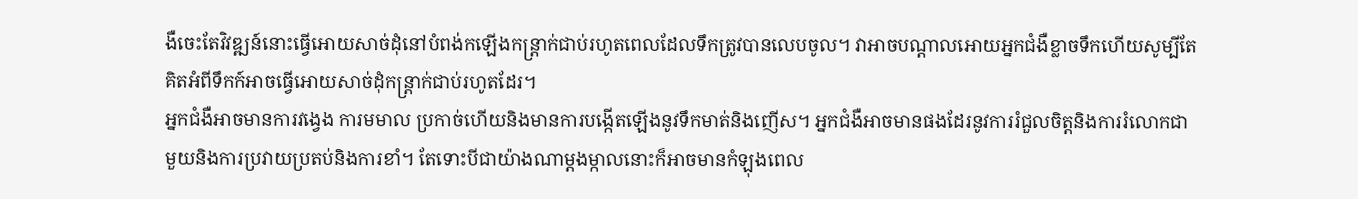ងឺចេះតែវិវឌ្ឍន៍នោះធ្វើអោយសាច់ដុំនៅបំពង់កឡើងកន្រ្តាក់ជាប់រហូតពេលដែលទឹកត្រូវបានលេបចូល។ វាអាចបណ្តាលអោយអ្នកជំងឺខ្លាចទឹកហើយសូម្បីតែគិតអំពីទឹកក៍អាចធ្វើអោយសាច់ដុំកន្រ្តាក់ជាប់រហូតដែរ។
អ្នកជំងឺអាចមានការវង្វេង ការមមាល ប្រកាច់ហើយនិងមានការបង្កើតឡើងនូវទឹកមាត់និងញើស។ អ្នកជំងឺអាចមានផងដែរនូវការរំជួលចិត្តនិងការរំលោកជាមួយនិងការប្រវាយប្រតប់និងការខាំ។ តែទោះបីជាយ៉ាងណាម្ដងម្កាលនោះក៏អាចមានកំឡុងពេល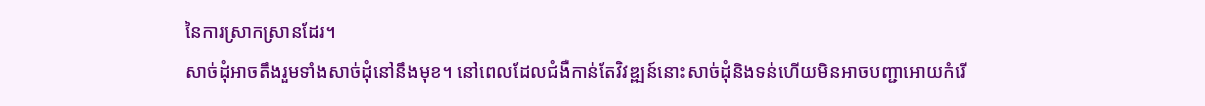នៃការស្រាកស្រានដែរ។
សាច់ដុំអាចតឹងរួមទាំងសាច់ដុំនៅនឹងមុខ។ នៅពេលដែលជំងឺកាន់តែវិវឌ្ឍន៍នោះសាច់ដុំនិងទន់ហើយមិនអាចបញ្ជាអោយកំរើ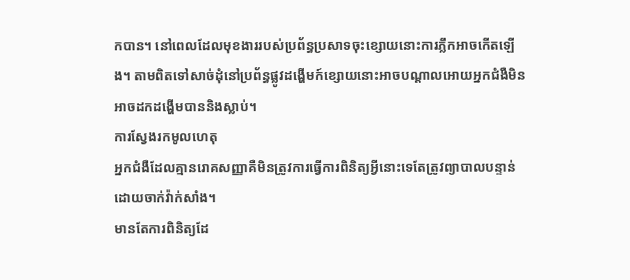កបាន។ នៅពេលដែលមុខងាររបស់ប្រព័ន្ធប្រសាទចុះខ្សោយនោះការភ្លឹកអាចកើតឡើង។ តាមពិតទៅសាច់ដុំនៅប្រព័ន្ធផ្លូវដង្ហើមក៍ខ្សោយនោះអាចបណ្តាលអោយអ្នកជំងឺមិនអាចដកដង្ហើមបាននិងស្លាប់។
ការស្វែងរកមូលហេតុ
អ្នកជំងឺដែលគ្មានរោគសញ្ញាគឺមិនត្រូវការធ្វើការពិនិត្យអ្វីនោះទេតែត្រូវព្យាបាលបន្ទាន់ដោយចាក់វ៉ាក់សាំង។
មានតែការពិនិត្យដែ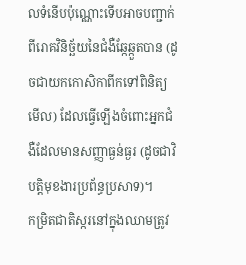លទំនើបប៉ុណ្ណោះទើបអាចបញ្ជាក់ពីរោគវិនិច្ឆ័យនៃជំងឺឆ្កែឆ្កួតបាន (ដូចជាយកកោសិកាពីកទៅពិនិត្យមើល) ដែលធ្វើឡើងចំពោះអ្នកជំងឺដែលមានសញ្ញាធ្ងន់ធ្ងរ (ដូចជាវិបត្តិមុខងារប្រព័ន្ធប្រសាទ)។
កម្រិតជាតិស្ករនៅក្នុងឈាមត្រូវ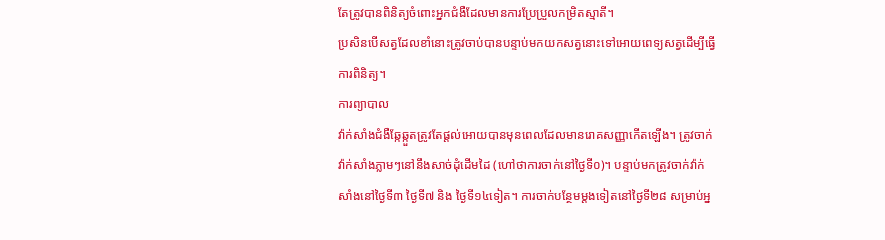តែត្រូវបានពិនិត្យចំពោះអ្នកជំងឺដែលមានការប្រែប្រួលកម្រិតស្មាតី។
ប្រសិនបើសត្វដែលខាំនោះត្រូវចាប់បានបន្ទាប់មកយកសត្វនោះទៅអោយពេទ្យសត្វដើម្បីធ្វើការពិនិត្យ។
ការព្យាបាល
វ៉ាក់សាំងជំងឺឆ្កែឆ្កួតត្រូវតែផ្តល់អោយបានមុនពេលដែលមានរោគសញ្ញាកើតឡើង។ ត្រូវចាក់វ៉ាក់សាំងភ្លាមៗនៅនឹងសាច់ដុំដើមដៃ (ហៅថាការចាក់នៅថ្ងៃទី០)។ បន្ទាប់មកត្រូវចាក់វ៉ាក់សាំងនៅថ្ងៃទី៣ ថ្ងៃទី៧ និង ថ្ងៃទី១៤ទៀត។ ការចាក់បន្ថែមម្តងទៀតនៅថ្ងៃទី២៨ សម្រាប់អ្ន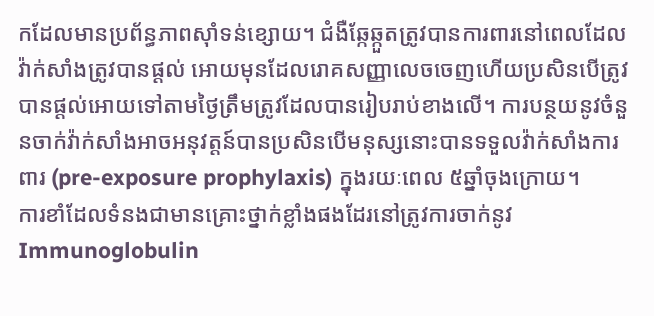កដែលមានប្រព័ន្ធភាពស៊ាំទន់ខ្សោយ។ ជំងឺឆ្កែឆ្កួតត្រូវបានការពារនៅពេលដែលវ៉ាក់សាំងត្រូវបានផ្ដល់ អោយមុនដែលរោគសញ្ញាលេចចេញហើយប្រសិនបើត្រូវបានផ្ដល់អោយទៅតាមថ្ងៃត្រឹមត្រូវដែលបានរៀបរាប់ខាងលើ។ ការបន្ថយនូវចំនួនចាក់វ៉ាក់សាំងអាចអនុវត្តន៍បានប្រសិនបើមនុស្សនោះបានទទួលវ៉ាក់សាំងការពារ (pre-exposure prophylaxis) ក្នុងរយៈពេល ៥ឆ្នាំចុងក្រោយ។
ការខាំដែលទំនងជាមានគ្រោះថ្នាក់ខ្លាំងផងដែរនៅត្រូវការចាក់នូវ Immunoglobulin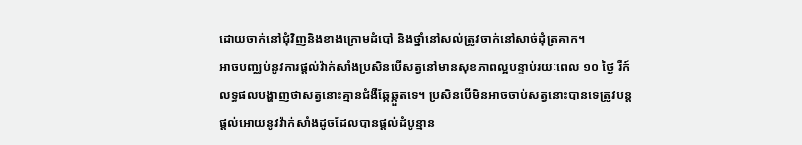ដោយចាក់នៅជុំវិញនិងខាងក្រោមដំបៅ និងថ្នាំនៅសល់ត្រូវចាក់នៅសាច់ដុំត្រគាក។
អាចបញ្ឈប់នូវការផ្តល់វ៉ាក់សាំងប្រសិនបើសត្វនៅមានសុខភាពល្អបន្ទាប់រយៈពេល ១០ ថ្ងៃ រឺក៍លទ្ធផលបង្ហាញថាសត្វនោះគ្មានជំងឺឆ្កែឆ្កួតទេ។ ប្រសិនបើមិនអាចចាប់សត្វនោះបានទេត្រូវបន្តផ្តល់អោយនូវវ៉ាក់សាំងដូចដែលបានផ្ដល់ដំបូន្មាន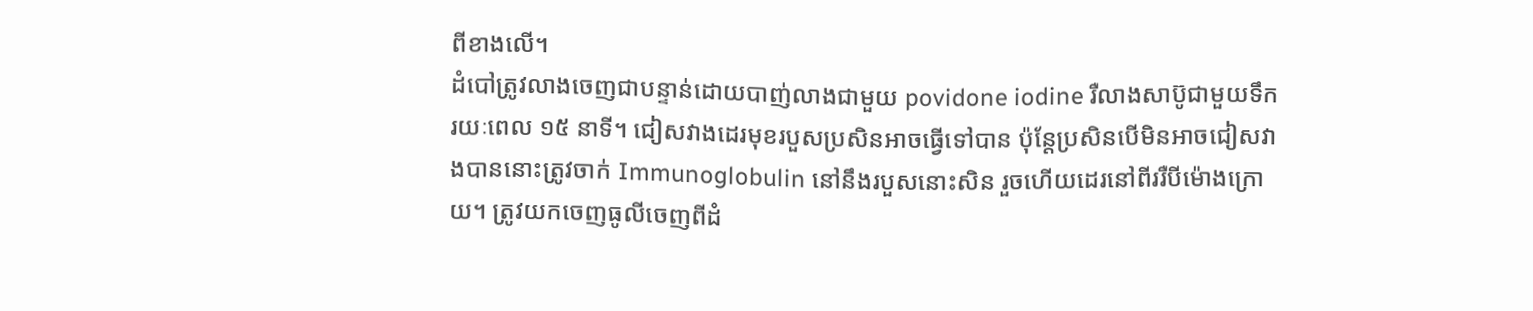ពីខាងលើ។
ដំបៅត្រូវលាងចេញជាបន្ទាន់ដោយបាញ់លាងជាមួយ povidone iodine រឺលាងសាប៊ូជាមួយទឹករយៈពេល ១៥ នាទី។ ជៀសវាងដេរមុខរបួសប្រសិនអាចធ្វើទៅបាន ប៉ុន្តែប្រសិនបើមិនអាចជៀសវាងបាននោះត្រូវចាក់ Immunoglobulin នៅនឹងរបួសនោះសិន រួចហើយដេរនៅពីររឺបីម៉ោងក្រោយ។ ត្រូវយកចេញធូលីចេញពីដំ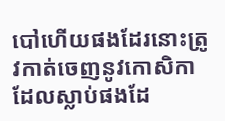បៅហើយផងដែរនោះត្រូវកាត់ចេញនូវកោសិកាដែលស្លាប់ផងដែ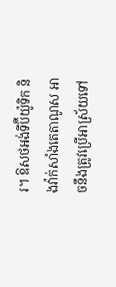រ។ ឱសថអង់ទីប៊ីយ៉ូទិក និងវ៉ាក់សាំងតេតាណូស អាចនឹងត្រូវប្រើអាស្រ័យទៅ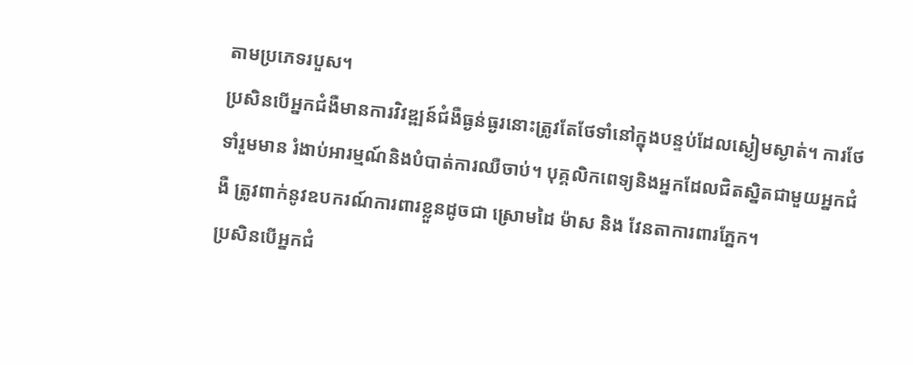តាមប្រភេទរបួស។
ប្រសិនបើអ្នកជំងឺមានការវិវឌ្ឍន៍ជំងឺធ្ងន់ធ្ងរនោះត្រូវតែថែទាំនៅក្នុងបន្ទប់ដែលស្ងៀមស្ងាត់។ ការថែទាំរួមមាន រំងាប់អារម្មណ៍និងបំបាត់ការឈឺចាប់។ បុគ្គលិកពេទ្យនិងអ្នកដែលជិតស្និតជាមួយអ្នកជំងឺ ត្រូវពាក់នូវឧបករណ៍ការពារខ្លួនដូចជា ស្រោមដៃ ម៉ាស និង វែនតាការពារភ្នែក។
ប្រសិនបើអ្នកជំ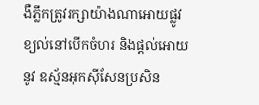ងឺភ្លឹកត្រូវរក្សាយ៉ាងណាអោយផ្លូវខ្យល់នៅបើកចំហរ និងផ្តល់អោយនូវ ឧស្ម័នអុកស៊ីសែនប្រសិន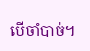បើចាំបាច់។